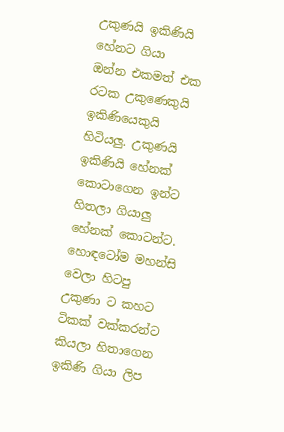උකුණයි ඉකිණියි හේනට ගියා
ඔන්න එකමත් එක රටක උකුණෙකුයි ඉකිණියෙකුයි හිටියලු. උකුණයි ඉකිණියි හේනක් කොටාගෙන ඉන්ට හිතලා ගියාලු හේනක් කොටන්ට. හොඳටෝම මහන්සි වෙලා හිටපු උකුණා ට කහට ටිකක් වක්කරන්ට කියලා හිතාගෙන ඉකිණි ගියා ලිප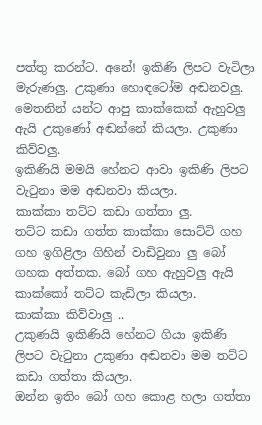පත්තු කරන්ට. අනේ! ඉකිණි ලිපට වැටිලා මැරුණලු. උකුණා හොඳටෝම අඬනවලු. මෙතනින් යන්ට ආපු කාක්කෙක් ඇහුවලු ඇයි උකුණෝ අඬන්නේ කියලා. උකුණා කිව්වලු.
ඉකිණියි මමයි හේනට ආවා ඉකිණි ලිපට වැටුනා මම අඬනවා කියලා.
කාක්කා තට්ට කඩා ගත්තා ලු.
තට්ට කඩා ගත්ත කාක්කා සොට්ටි ගහ ගහ ඉගිළිලා ගිහින් වාඩිවුනා ලු බෝ ගහක අත්තක. බෝ ගහ ඇහුවලු ඇයි කාක්කෝ තට්ට කැඩිලා කියලා.
කාක්කා කිව්වාලු ..
උකුණයි ඉකිණියි හේනට ගියා ඉකිණි ලිපට වැටුනා උකුණා අඬනවා මම තට්ට කඩා ගත්තා කියලා.
ඔන්න ඉතිං බෝ ගහ කොළ හලා ගත්තා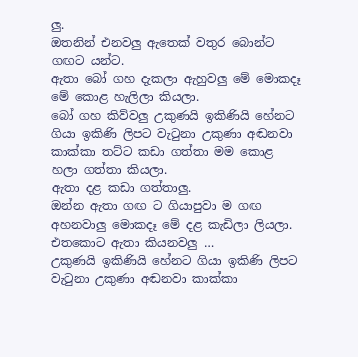ලු.
ඔතනින් එනවලු ඇතෙක් වතුර බොන්ට ගඟට යන්ට.
ඇතා බෝ ගහ දැකලා ඇහුවලු මේ මොකදෑ මේ කොළ හැලිලා කියලා.
බෝ ගහ කිව්වලු උකුණයි ඉකිණියි හේනට ගියා ඉකිණි ලිපට වැටුනා උකුණා අඬනවා කාක්කා තට්ට කඩා ගත්තා මම කොළ හලා ගත්තා කියලා.
ඇතා දළ කඩා ගත්තාලු.
ඔන්න ඇතා ගඟ ට ගියාපුවා ම ගඟ අහනවාලු මොකදෑ මේ දළ කැඩිලා ලියලා. එතකොට ඇතා කියනවලු …
උකුණයි ඉකිණියි හේනට ගියා ඉකිණි ලිපට වැටුනා උකුණා අඬනවා කාක්කා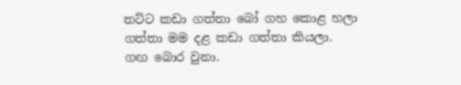තට්ට කඩා ගත්තා බෝ ගහ කොළ හලා ගත්තා මම දළ කඩා ගත්තා කියලා.
ගඟ බොර වුනා.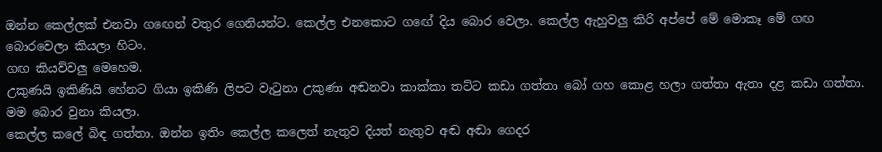ඔන්න කෙල්ලක් එනවා ගඟෙන් වතුර ගෙනියන්ට. කෙල්ල එනකොට ගඟේ දිය බොර වෙලා. කෙල්ල ඇහුවලු කිරි අප්පේ මේ මොකෑ මේ ගඟ බොරවෙලා කියලා හිටං.
ගඟ කියව්වලු මෙහෙම.
උකුණයි ඉකිණියි හේනට ගියා ඉකිණි ලිපට වැටුනා උකුණා අඬනවා කාක්කා තට්ට කඩා ගත්තා බෝ ගහ කොළ හලා ගත්තා ඇතා දළ කඩා ගත්තා. මම බොර වුනා කියලා.
කෙල්ල කලේ බිඳ ගත්තා. ඔන්න ඉතිං කෙල්ල කලෙත් නැතුව දියත් නැතුව අඬ අඬා ගෙදර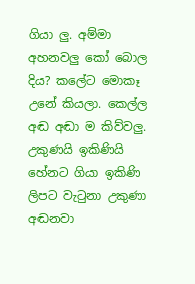ගියා ලු. අම්මා අහනවලු කෝ බොල දිය? කලේට මොකෑ උනේ කියලා. කෙල්ල අඬ අඬා ම කිව්වලු.
උකුණයි ඉකිණියි හේනට ගියා ඉකිණි ලිපට වැටුනා උකුණා අඬනවා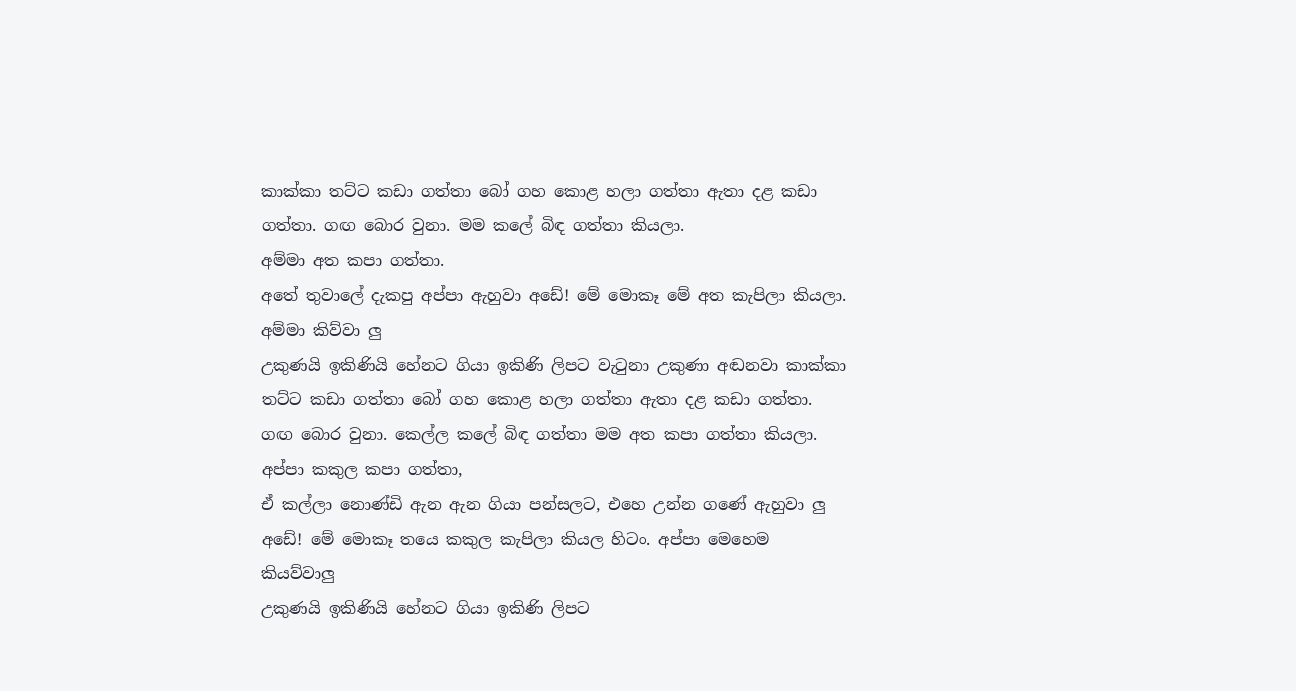කාක්කා තට්ට කඩා ගත්තා බෝ ගහ කොළ හලා ගත්තා ඇතා දළ කඩා ගත්තා. ගඟ බොර වුනා. මම කලේ බිඳ ගත්තා කියලා.
අම්මා අත කපා ගත්තා.
අතේ තුවාලේ දැකපු අප්පා ඇහුවා අඩේ! මේ මොකෑ මේ අත කැපිලා කියලා. අම්මා කිව්වා ලු
උකුණයි ඉකිණියි හේනට ගියා ඉකිණි ලිපට වැටුනා උකුණා අඬනවා කාක්කා තට්ට කඩා ගත්තා බෝ ගහ කොළ හලා ගත්තා ඇතා දළ කඩා ගත්තා. ගඟ බොර වුනා. කෙල්ල කලේ බිඳ ගත්තා මම අත කපා ගත්තා කියලා.
අප්පා කකුල කපා ගත්තා,
ඒ කල්ලා නොණ්ඩි ඇන ඇන ගියා පන්සලට, එහෙ උන්න ගණේ ඇහුවා ලු අඩේ! මේ මොකෑ තයෙ කකුල කැපිලා කියල හිටං. අප්පා මෙහෙම කියව්වාලු
උකුණයි ඉකිණියි හේනට ගියා ඉකිණි ලිපට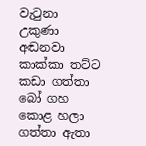වැටුනා උකුණා අඬනවා කාක්කා තට්ට කඩා ගත්තා බෝ ගහ කොළ හලා ගත්තා ඇතා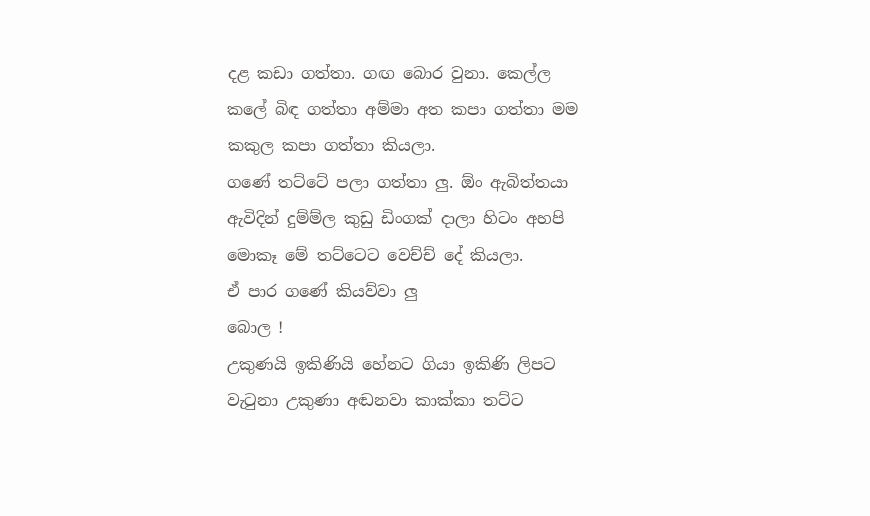දළ කඩා ගත්තා. ගඟ බොර වුනා. කෙල්ල කලේ බිඳ ගත්තා අම්මා අත කපා ගත්තා මම කකුල කපා ගත්තා කියලා.
ගණේ තට්ටේ පලා ගත්තා ලු. ඕං ඇබිත්තයා ඇවිදින් දුම්ම්ල කුඩු ඩිංගක් දාලා හිටං අහපි මොකෑ මේ තට්ටෙට වෙච්ච් දේ කියලා.
ඒ පාර ගණේ කියව්වා ලු
බොල !
උකුණයි ඉකිණියි හේනට ගියා ඉකිණි ලිපට වැටුනා උකුණා අඬනවා කාක්කා තට්ට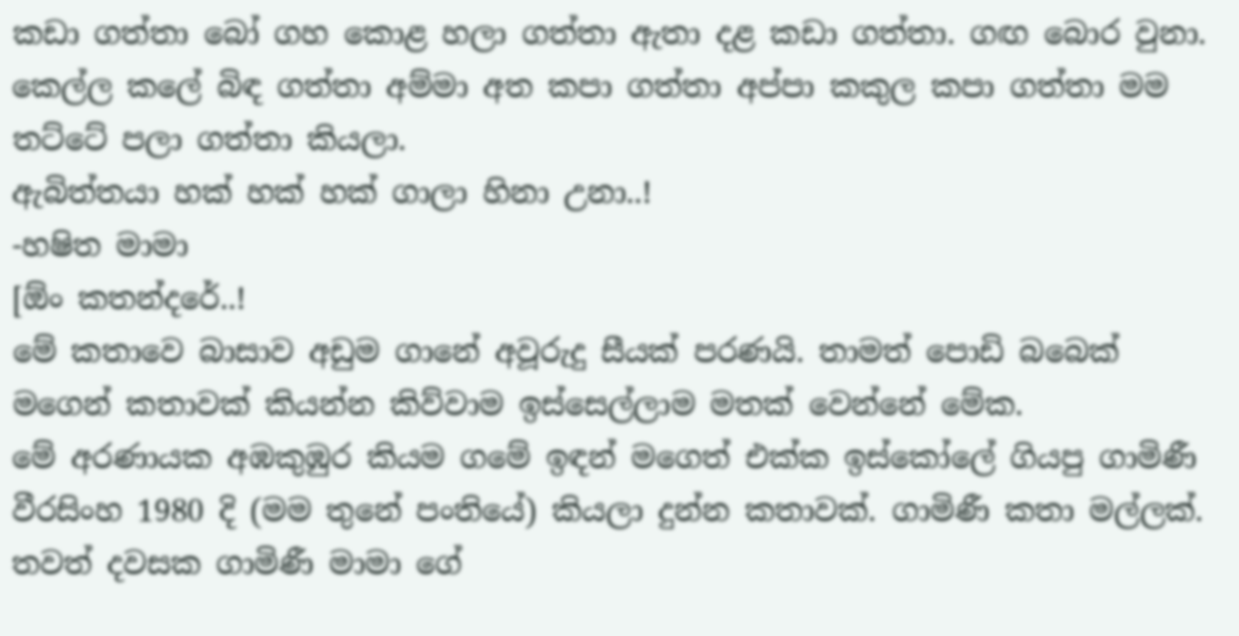කඩා ගත්තා බෝ ගහ කොළ හලා ගත්තා ඇතා දළ කඩා ගත්තා. ගඟ බොර වුනා. කෙල්ල කලේ බිඳ ගත්තා අම්මා අත කපා ගත්තා අප්පා කකුල කපා ගත්තා මම තට්ටේ පලා ගත්තා කියලා.
ඇබිත්තයා හක් හක් හක් ගාලා හිනා උනා..!
-හෂිත මාමා
[ඕං කතන්දරේ..!
මේ කතාවෙ බාසාව අඩුම ගානේ අවූරුදු සීයක් පරණයි. තාමත් පොඩි බබෙක් මගෙන් කතාවක් කියන්න කිව්වාම ඉස්සෙල්ලාම මතක් වෙන්නේ මේක.
මේ අරණායක අඹකුඹුර කියම ගමේ ඉඳන් මගෙත් එක්ක ඉස්කෝලේ ගියපු ගාමිණී වීරසිංහ 1980 දි (මම තුනේ පංතියේ) කියලා දුන්න කතාවක්. ගාමිණී කතා මල්ලක්. තවත් දවසක ගාමිණී මාමා ගේ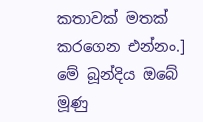කතාවක් මතක් කරගෙන එන්නං.]
මේ බූන්දිය ඔබේ මූණු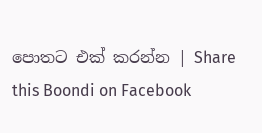පොතට එක් කරන්න | Share this Boondi on Facebook